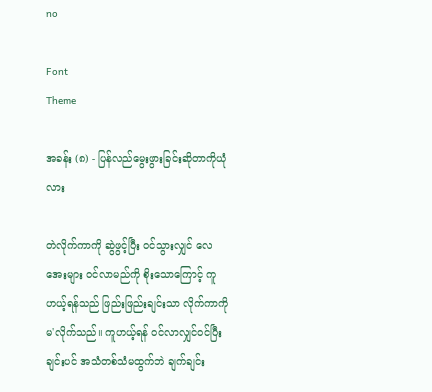no

Font
Theme

အခန်း (၈) - ပြန်လည်မွေးဖွားခြင်းဆိုတာကိုယုံလား

တဲလိုက်ကာကို ဆွဲဖွင့်ပြီး ဝင်သွားလျှင် လေအေးများ ဝင်လာမည်ကို စိုးသောကြောင့် ကူဟယ့်ရန်သည် ဖြည်းဖြည်းချင်းသာ လိုက်ကာကို မ'လိုက်သည်။ ကူဟယ့်ရန် ဝင်လာလျှင်ဝင်ပြီးချင်းပင် အသံတစ်သံမထွက်ဘဲ ချက်ချင်း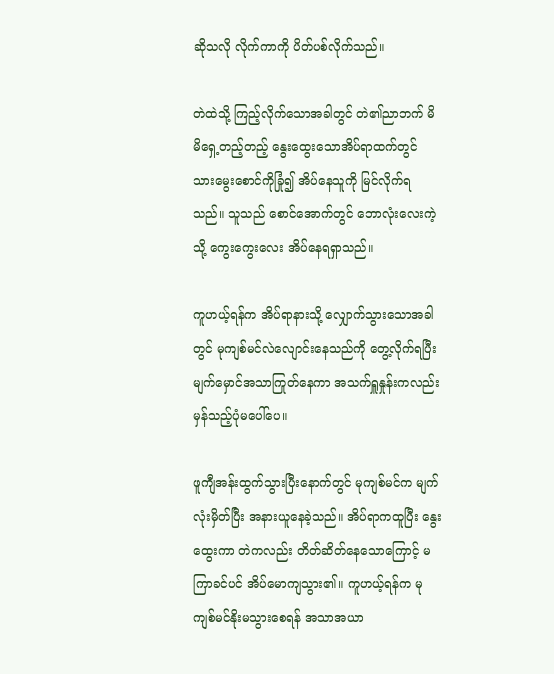ဆိုသလို လိုက်ကာကို ပိတ်ပစ်လိုက်သည်။

တဲထဲသို့ ကြည့်လိုက်သောအခါတွင် တဲ၏ညာဘက် မိမိရှေ့တည့်တည့် နွေးထွေးသောအိပ်ရာထက်တွင် သားမွေးစောင်ကိုခြုံ၍ အိပ်နေသူကို မြင်လိုက်ရသည်။ သူသည် စောင်အောက်တွင် ဘောလုံးလေးကဲ့သို့ ကွေးကွေးလေး အိပ်နေရရှာသည်။

ကူဟယ့်ရန်က အိပ်ရာနားသို့ လျှောက်သွားသောအခါတွင် မုကျစ်မင်လဲလျောင်းနေသည်ကို တွေ့လိုက်ရပြီး မျက်မှောင်အသာကြုတ်နေကာ အသက်ရှူနှုန်းကလည်း မှန်သည့်ပုံမပေါ်ပေ။

ဖူကျီအန်းထွက်သွားပြီးနောက်တွင် မုကျစ်မင်က မျက်လုံးမှိတ်ပြီး အနားယူနေခဲ့သည်။ အိပ်ရာကထူပြီး နွေးထွေးကာ တဲကလည်း တိတ်ဆိတ်နေသောကြောင့် မကြာခင်ပင် အိပ်မောကျသွား၏။ ကူဟယ့်ရန်က မုကျစ်မင်နိုးမသွားစေရန် အသာအယာ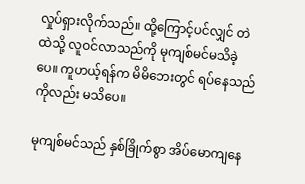လှုပ်ရှားလိုက်သည်။ ထို့ကြောင့်ပင်လျှင် တဲထဲသို့ လူဝင်လာသည်ကို မုကျစ်မင်မသိခဲ့ပေ။ ကူဟယ့်ရန်က မိမိဘေးတွင် ရပ်နေသည်ကိုလည်း မသိပေ။

မုကျစ်မင်သည် နှစ်ခြိုက်စွာ အိပ်မောကျနေ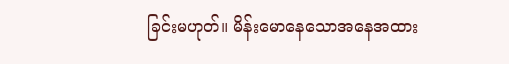ခြင်းမဟုတ်။ မိန်းမောနေသောအနေအထား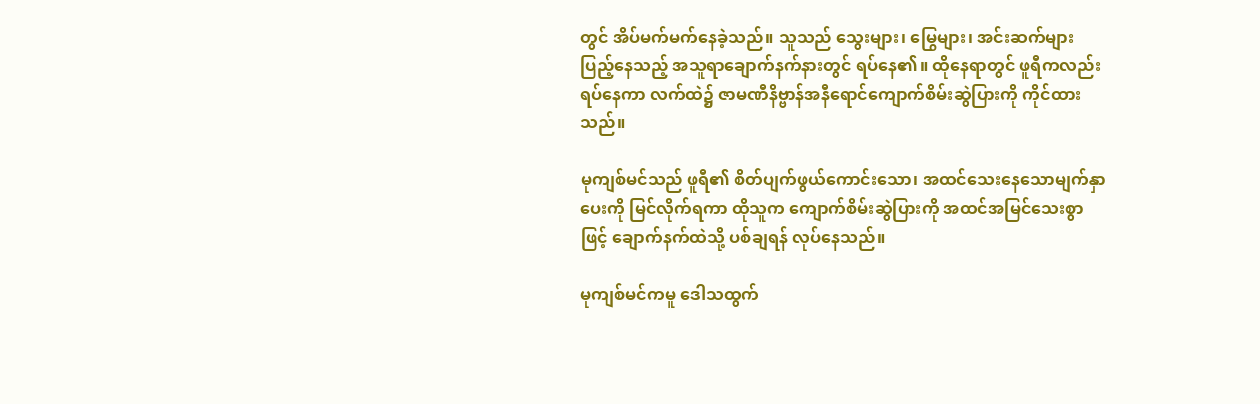တွင် အိပ်မက်မက်နေခဲ့သည်။ သူသည် သွေးများ၊ မြွေများ၊ အင်းဆက်များပြည့်နေသည့် အသူရာချောက်နက်နားတွင် ရပ်နေ၏။ ထိုနေရာတွင် ဖူရီကလည်း ရပ်နေကာ လက်ထဲ၌ ဇာမဏီနိဗ္ဗာန်အနီရောင်ကျောက်စိမ်းဆွဲပြားကို ကိုင်ထားသည်။

မုကျစ်မင်သည် ဖူရီ၏ စိတ်ပျက်ဖွယ်ကောင်းသော၊ အထင်သေးနေသောမျက်နှာပေးကို မြင်လိုက်ရကာ ထိုသူက ကျောက်စိမ်းဆွဲပြားကို အထင်အမြင်သေးစွာဖြင့် ချောက်နက်ထဲသို့ ပစ်ချရန် လုပ်နေသည်။

မုကျစ်မင်ကမူ ဒေါသထွက်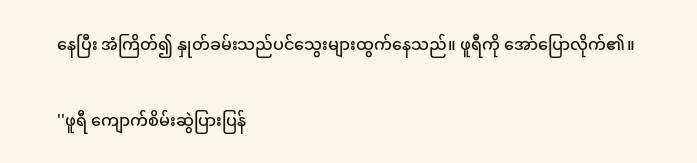နေပြီး အံကြိတ်၍ နှုတ်ခမ်းသည်ပင်သွေးများထွက်နေသည်။ ဖူရီကို အော်ပြောလိုက်၏။

''ဖူရီ ကျောက်စိမ်းဆွဲပြားပြန်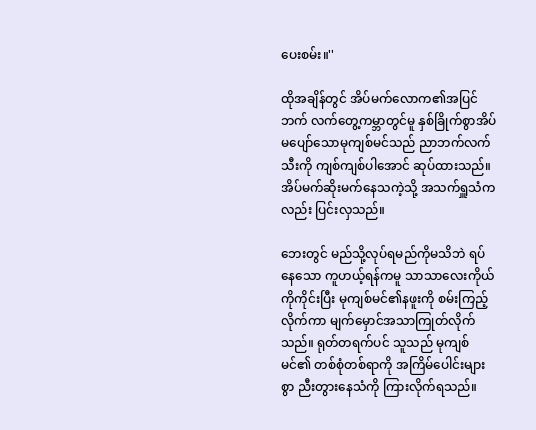ပေးစမ်း။''

ထိုအချိန်တွင် အိပ်မက်လောက၏အပြင်ဘက် လက်တွေ့ကမ္ဘာတွင်မူ နှစ်ခြိုက်စွာအိပ်မပျော်သောမုကျစ်မင်သည် ညာဘက်လက်သီးကို ကျစ်ကျစ်ပါအောင် ဆုပ်ထားသည်။ အိပ်မက်ဆိုးမက်နေသကဲ့သို့ အသက်ရှူသံကလည်း ပြင်းလှသည်။

ဘေးတွင် မည်သို့လုပ်ရမည်ကိုမသိဘဲ ရပ်နေသော ကူဟယ့်ရန်ကမူ သာသာလေးကိုယ်ကိုကိုင်းပြီး မုကျစ်မင်၏နဖူးကို စမ်းကြည့်လိုက်ကာ မျက်မှောင်အသာကြုတ်လိုက်သည်။ ရုတ်တရက်ပင် သူသည် မုကျစ်မင်၏ တစ်စုံတစ်ရာကို အကြိမ်ပေါင်းများစွာ ညီးတွားနေသံကို ကြားလိုက်ရသည်။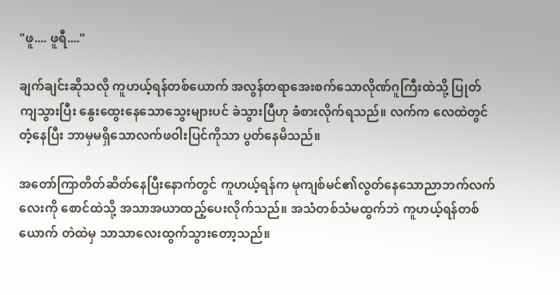"ဖူ.... ဖူရီ...."

ချက်ချင်းဆိုသလို ကူဟယ့်ရန်တစ်ယောက် အလွန်တရာအေးစက်သောလိုဏ်ဂူကြီးထဲသို့ ပြုတ်ကျသွားပြီး နွေးထွေးနေသောသွေးများပင် ခဲသွားပြီဟု ခံစားလိုက်ရသည်။ လက်က လေထဲတွင်တံ့နေပြီး ဘာမှမရှိသောလက်ဖဝါးပြင်ကိုသာ ပွတ်နေမိသည်။

အတော်ကြာတိတ်ဆိတ်နေပြီးနောက်တွင် ကူဟယ့်ရန်က မုကျစ်မင်၏လွတ်နေသောညာဘက်လက်လေးကို စောင်ထဲသို့ အသာအယာထည့်ပေးလိုက်သည်။ အသံတစ်သံမထွက်ဘဲ ကူဟယ့်ရန်တစ်ယောက် တဲထဲမှ သာသာလေးထွက်သွားတော့သည်။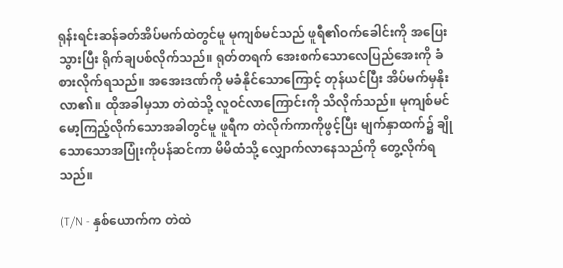ရုန်းရင်းဆန်ခတ်အိပ်မက်ထဲတွင်မူ မုကျစ်မင်သည် ဖူရီ၏ဝက်ခေါင်းကို အပြေးသွားပြီး ရိုက်ချပစ်လိုက်သည်။ ရုတ်တရက် အေးစက်သောလေပြည်အေးကို ခံစားလိုက်ရသည်။ အအေးဒဏ်ကို မခံနိုင်သောကြောင့် တုန်ယင်ပြီး အိပ်မက်မှနိုးလာ၏။ ထိုအခါမှသာ တဲထဲသို့ လူဝင်လာကြောင်းကို သိလိုက်သည်။ မုကျစ်မင်မော့ကြည့်လိုက်သောအခါတွင်မူ ဖူရီက တဲလိုက်ကာကိုဖွင့်ပြီး မျက်နှာထက်၌ ချိုသောသောအပြုံးကိုပန်ဆင်ကာ မိမိထံသို့ လျှောက်လာနေသည်ကို တွေ့လိုက်ရသည်။

(T/N - နှစ်ယောက်က တဲထဲ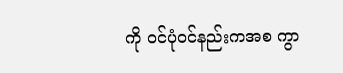ကို ဝင်ပုံဝင်နည်းကအစ ကွာ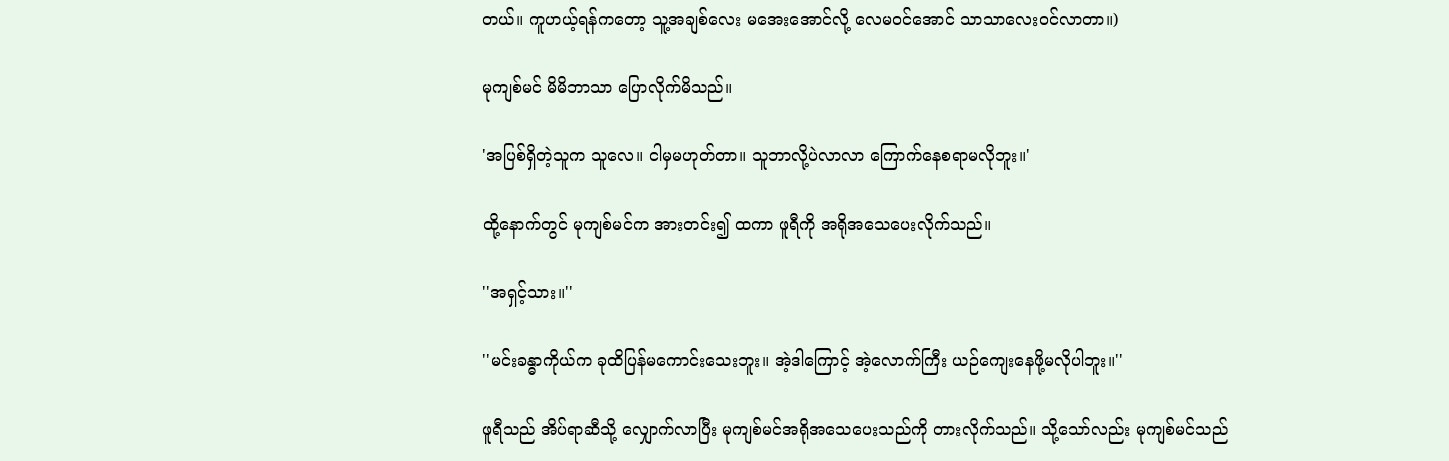တယ်။ ကူဟယ့်ရန်ကတော့ သူ့အချစ်လေး မအေးအောင်လို့ လေမဝင်အောင် သာသာလေးဝင်လာတာ။)

မုကျစ်မင် မိမိဘာသာ ပြောလိုက်မိသည်။

'အပြစ်ရှိတဲ့သူက သူလေ။ ငါမှမဟုတ်တာ။ သူဘာလို့ပဲလာလာ ကြောက်နေစရာမလိုဘူး။'

ထို့နောက်တွင် မုကျစ်မင်က အားတင်း၍ ထကာ ဖူရီကို အရိုအသေပေးလိုက်သည်။

''အရှင့်သား။''

''မင်းခန္ဓာကိုယ်က ခုထိပြန်မကောင်းသေးဘူး။ အဲ့ဒါကြောင့် အဲ့လောက်ကြီး ယဉ်ကျေးနေဖို့မလိုပါဘူး။''

ဖူရီသည် အိပ်ရာဆီသို့ လျှောက်လာပြီး မုကျစ်မင်အရိုအသေပေးသည်ကို တားလိုက်သည်။ သို့သော်လည်း မုကျစ်မင်သည်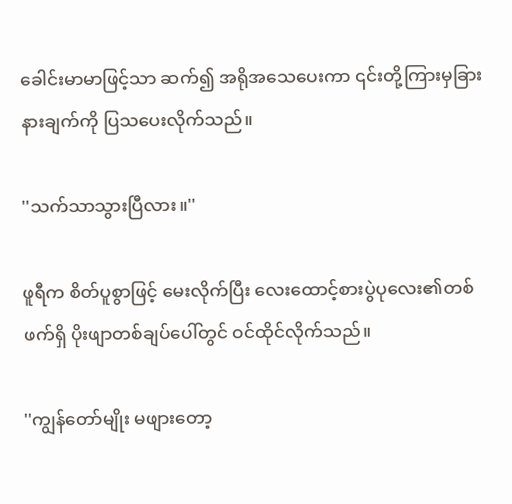ခေါင်းမာမာဖြင့်သာ ဆက်၍ အရိုအသေပေးကာ ၎င်းတို့ကြားမှခြားနားချက်ကို ပြသပေးလိုက်သည်။

''သက်သာသွားပြီလား။''

ဖူရီက စိတ်ပူစွာဖြင့် မေးလိုက်ပြီး လေးထောင့်စားပွဲပုလေး၏တစ်ဖက်ရှိ ပိုးဖျာတစ်ချပ်ပေါ်တွင် ဝင်ထိုင်လိုက်သည်။

''ကျွန်တော်မျိုး မဖျားတော့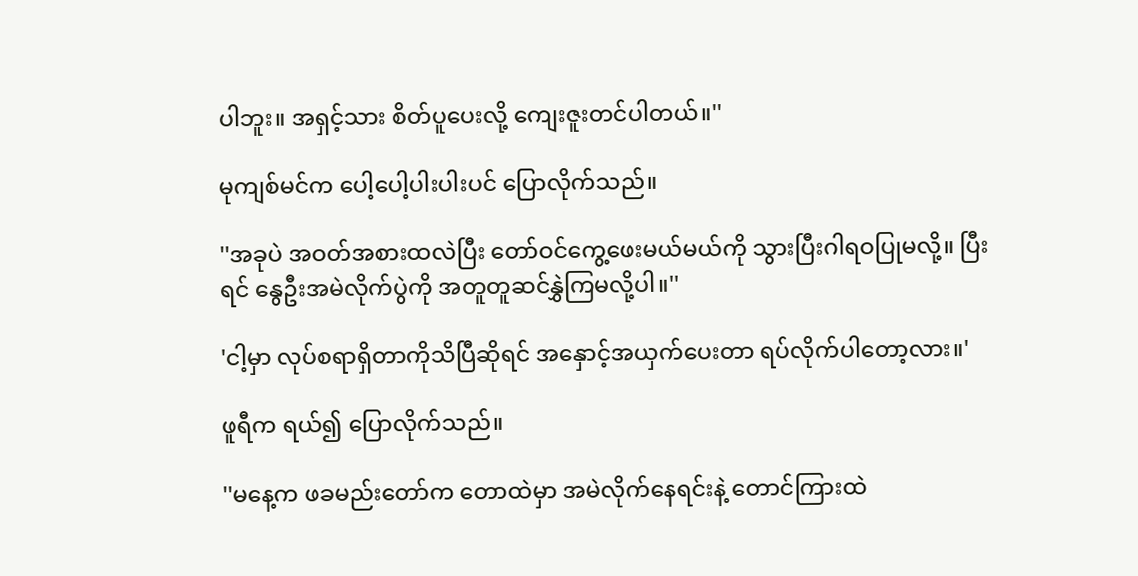ပါဘူး။ အရှင့်သား စိတ်ပူပေးလို့ ကျေးဇူးတင်ပါတယ်။''

မုကျစ်မင်က ပေါ့ပေါ့ပါးပါးပင် ပြောလိုက်သည်။

''အခုပဲ အဝတ်အစားထလဲပြီး တော်ဝင်ကွေ့ဖေးမယ်မယ်ကို သွားပြီးဂါရဝပြုမလို့။ ပြီးရင် နွေဦးအမဲလိုက်ပွဲကို အတူတူဆင်နွှဲကြမလို့ပါ။''

'ငါ့မှာ လုပ်စရာရှိတာကိုသိပြီဆိုရင် အနှောင့်အယှက်ပေးတာ ရပ်လိုက်ပါတော့လား။'

ဖူရီက ရယ်၍ ပြောလိုက်သည်။

''မနေ့က ဖခမည်းတော်က တောထဲမှာ အမဲလိုက်နေရင်းနဲ့ တောင်ကြားထဲ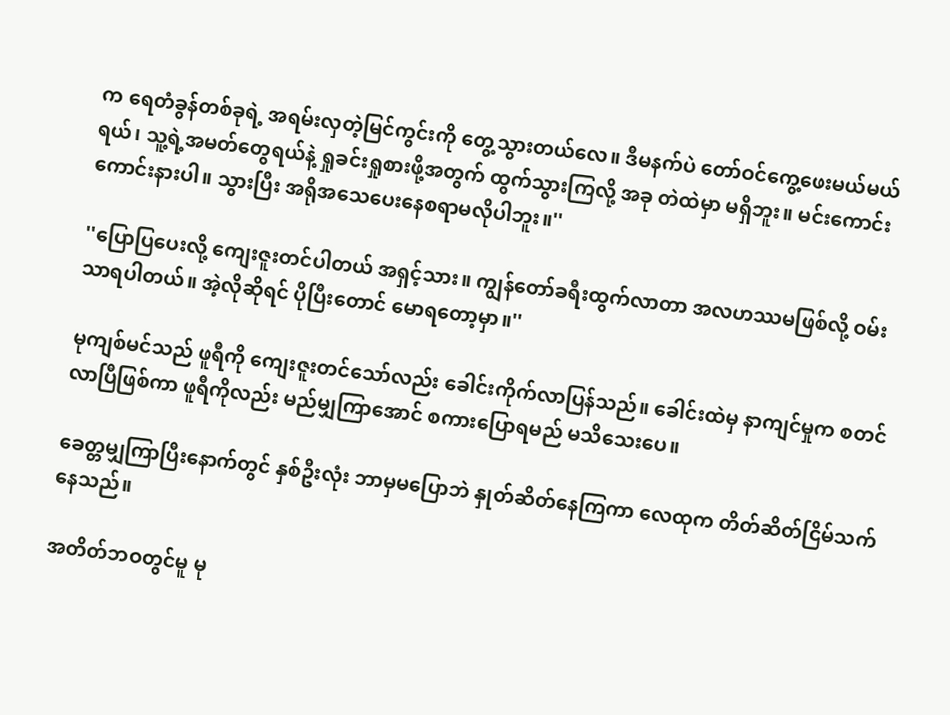က ရေတံခွန်တစ်ခုရဲ့ အရမ်းလှတဲ့မြင်ကွင်းကို တွေ့သွားတယ်လေ။ ဒီမနက်ပဲ တော်ဝင်ကွေ့ဖေးမယ်မယ်ရယ်၊ သူ့ရဲ့အမတ်တွေရယ်နဲ့ ရှုခင်းရှုစားဖို့အတွက် ထွက်သွားကြလို့ အခု တဲထဲမှာ မရှိဘူး။ မင်းကောင်းကောင်းနားပါ။ သွားပြီး အရိုအသေပေးနေစရာမလိုပါဘူး။''

''ပြောပြပေးလို့ ကျေးဇူးတင်ပါတယ် အရှင့်သား။ ကျွန်တော်ခရီးထွက်လာတာ အလဟဿမဖြစ်လို့ ဝမ်းသာရပါတယ်။ အဲ့လိုဆိုရင် ပိုပြီးတောင် မောရတော့မှာ။''

မုကျစ်မင်သည် ဖူရီကို ကျေးဇူးတင်သော်လည်း ခေါင်းကိုက်လာပြန်သည်။ ခေါင်းထဲမှ နာကျင်မှုက စတင်လာပြီဖြစ်ကာ ဖူရီကိုလည်း မည်မျှကြာအောင် စကားပြောရမည် မသိသေးပေ။

ခေတ္တမျှကြာပြီးနောက်တွင် နှစ်ဦးလုံး ဘာမှမပြောဘဲ နှုတ်ဆိတ်နေကြကာ လေထုက တိတ်ဆိတ်ငြိမ်သက်နေသည်။

အတိတ်ဘဝတွင်မူ မု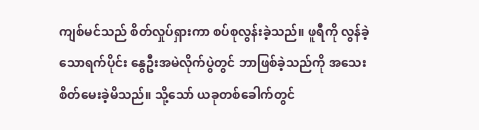ကျစ်မင်သည် စိတ်လှုပ်ရှားကာ စပ်စုလွန်းခဲ့သည်။ ဖူရီကို လွန်ခဲ့သောရက်ပိုင်း နွေဦးအမဲလိုက်ပွဲတွင် ဘာဖြစ်ခဲ့သည်ကို အသေးစိတ်မေးခဲ့မိသည်။ သို့သော် ယခုတစ်ခေါက်တွင်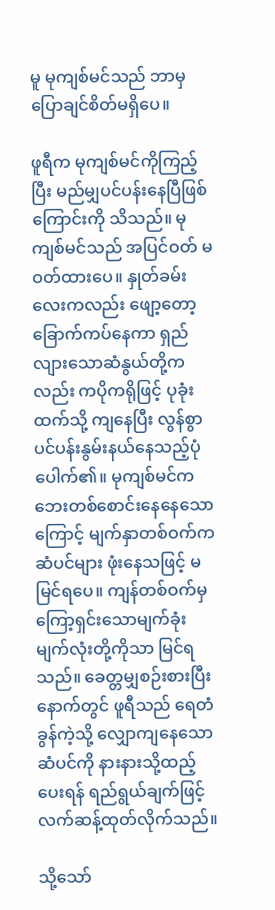မူ မုကျစ်မင်သည် ဘာမှပြောချင်စိတ်မရှိပေ။

ဖူရီက မုကျစ်မင်ကိုကြည့်ပြီး မည်မျှပင်ပန်းနေပြီဖြစ်ကြောင်းကို သိသည်။ မုကျစ်မင်သည် အပြင်ဝတ် မဝတ်ထားပေ။ နှုတ်ခမ်းလေးကလည်း ဖျော့တော့ခြောက်ကပ်နေကာ ရှည်လျားသောဆံနွယ်တို့ကလည်း ကပိုကရိုဖြင့် ပုခုံးထက်သို့ ကျနေပြီး လွန်စွာပင်ပန်းနွမ်းနယ်နေသည့်ပုံပေါက်၏။ မုကျစ်မင်က ဘေးတစ်စောင်းနေနေသောကြောင့် မျက်နှာတစ်ဝက်က ဆံပင်များ ဖုံးနေသဖြင့် မမြင်ရပေ။ ကျန်တစ်ဝက်မှ ကြော့ရှင်းသောမျက်ခုံးမျက်လုံးတို့ကိုသာ မြင်ရသည်။ ခေတ္တမျှစဉ်းစားပြီးနောက်တွင် ဖူရီသည် ရေတံခွန်ကဲ့သို့ လျှောကျနေသောဆံပင်ကို နားနားသို့ထည့်ပေးရန် ရည်ရွယ်ချက်ဖြင့် လက်ဆန့်ထုတ်လိုက်သည်။

သို့သော်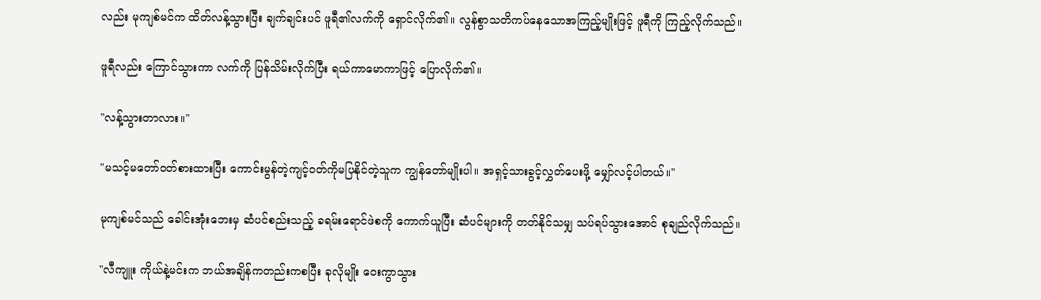လည်း မုကျစ်မင်က ထိတ်လန့်သွားပြီး ချက်ချင်းပင် ဖူရီ၏လက်ကို ရှောင်လိုက်၏။ လွန်စွာသတိကပ်နေသောအကြည့်မျိုးဖြင့် ဖူရီကို ကြည့်လိုက်သည်။

ဖူရီလည်း ကြောင်သွားကာ လက်ကို ပြန်သိမ်းလိုက်ပြီး ရယ်ကာမောကာဖြင့် ပြောလိုက်၏။

''လန့်သွားတာလား။''

''မသင့်မတော်ဝတ်စားထားပြီး ကောင်းမွန်တဲ့ကျင့်ဝတ်ကိုမပြနိုင်တဲ့သူက ကျွန်တော်မျိုးပါ။ အရှင့်သားခွင့်လွှတ်ပေးဖို့ မျှော်လင့်ပါတယ်။''

မုကျစ်မင်သည် ခေါင်းအုံးဘေးမှ ဆံပင်စည်းသည့် ခရမ်းရောင်ဖဲစကို ကောက်ယူပြီး ဆံပင်များကို တတ်နိုင်သမျှ သပ်ရပ်သွားအောင် စုချည်လိုက်သည်။

''လီကျူး ကိုယ်နဲ့မင်းက ဘယ်အချိန်ကတည်းကစပြီး ခုလိုမျိုး ဝေးကွာသွား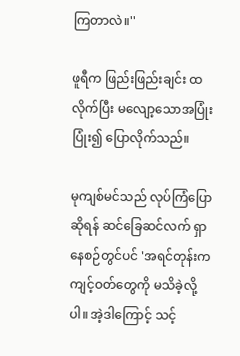ကြတာလဲ။''

ဖူရီက ဖြည်းဖြည်းချင်း ထလိုက်ပြီး မလျော့သောအပြုံးပြုံး၍ ပြောလိုက်သည်။

မုကျစ်မင်သည် လုပ်ကြံပြောဆိုရန် ဆင်ခြေဆင်လက် ရှာနေစဉ်တွင်ပင် 'အရင်တုန်းက ကျင့်ဝတ်တွေကို မသိခဲ့လို့ပါ။ အဲ့ဒါကြောင့် သင့်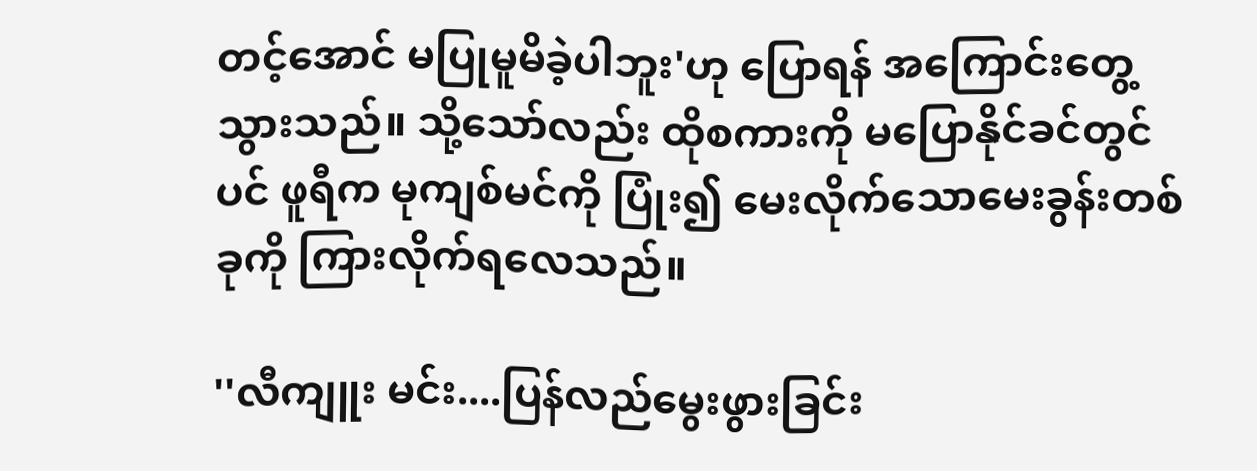တင့်အောင် မပြုမူမိခဲ့ပါဘူး'ဟု ပြောရန် အကြောင်းတွေ့သွားသည်။ သို့သော်လည်း ထိုစကားကို မပြောနိုင်ခင်တွင်ပင် ဖူရီက မုကျစ်မင်ကို ပြုံး၍ မေးလိုက်သောမေးခွန်းတစ်ခုကို ကြားလိုက်ရလေသည်။

''လီကျူး မင်း....ပြန်လည်မွေးဖွားခြင်း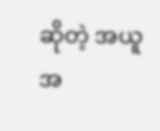ဆိုတဲ့ အယူအ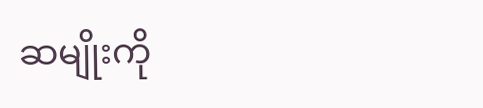ဆမျိုးကို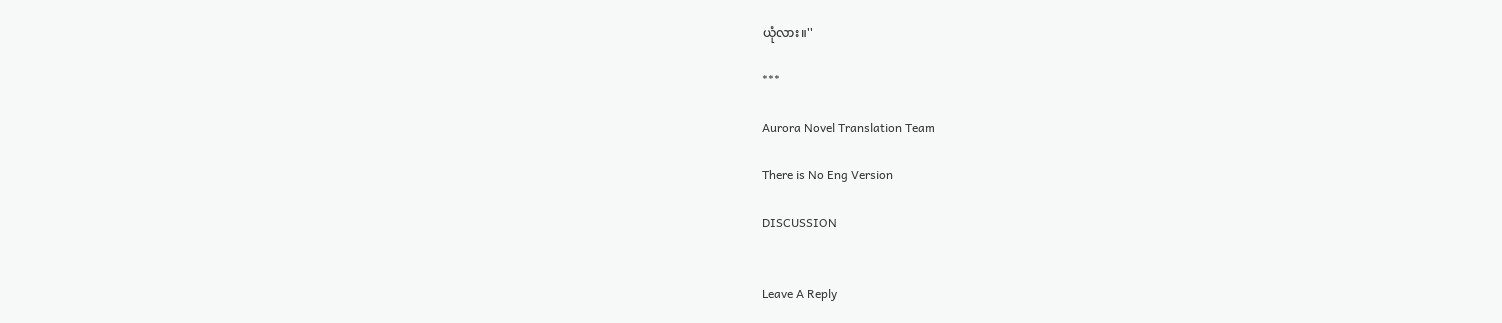ယုံလား။''

***

Aurora Novel Translation Team

There is No Eng Version

DISCUSSION


Leave A Reply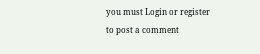you must Login or register to post a comment